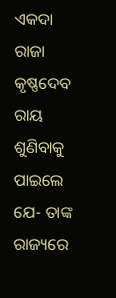ଏକଦା ରାଜା କୃଷ୍ଣଦେବ ରାୟ ଶୁଣିବାକୁ ପାଇଲେ ଯେ- ତାଙ୍କ ରାଜ୍ୟରେ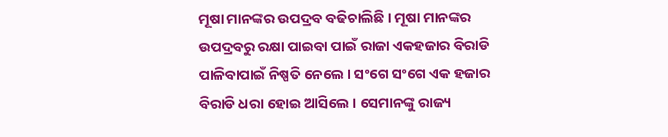ମୂଷା ମାନଙ୍କର ଉପଦ୍ରବ ବଢିଚାଲିଛି । ମୂଷା ମାନଙ୍କର ଉପଦ୍ରବରୁ ରକ୍ଷା ପାଇବା ପାଇଁ ରାଜା ଏକହଜାର ବିରାଡି ପାଳିବାପାଇଁ ନିଷ୍ପତି ନେଲେ । ସଂଗେ ସଂଗେ ଏକ ହଜାର ବିରାଡି ଧରା ହୋଇ ଆସିଲେ । ସେମାନଙ୍କୁ ରାଜ୍ୟ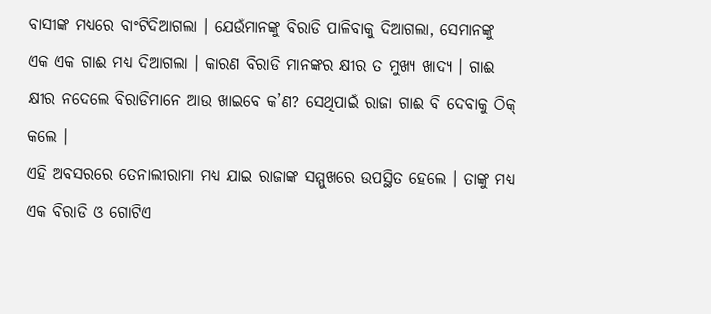ବାସୀଙ୍କ ମଧ୍ୟରେ ବାଂଟିଦିଆଗଲା । ଯେଉଁମାନଙ୍କୁ ବିରାଡି ପାଳିବାକୁ ଦିଆଗଲା, ସେମାନଙ୍କୁ ଏକ ଏକ ଗାଈ ମଧ୍ୟ ଦିଆଗଲା । କାରଣ ବିରାଡି ମାନଙ୍କର କ୍ଷୀର ତ ମୁଖ୍ୟ ଖାଦ୍ୟ । ଗାଈ କ୍ଷୀର ନଦେଲେ ବିରାଡିମାନେ ଆଉ ଖାଇବେ କ’ଣ? ସେଥିପାଇଁ ରାଜା ଗାଈ ବି ଦେବାକୁ ଠିକ୍ କଲେ ।
ଏହି ଅବସରରେ ତେନାଲୀରାମା ମଧ୍ୟ ଯାଇ ରାଜାଙ୍କ ସମ୍ମୁଖରେ ଉପସ୍ଥିତ ହେଲେ । ତାଙ୍କୁ ମଧ୍ୟ ଏକ ବିରାଡି ଓ ଗୋଟିଏ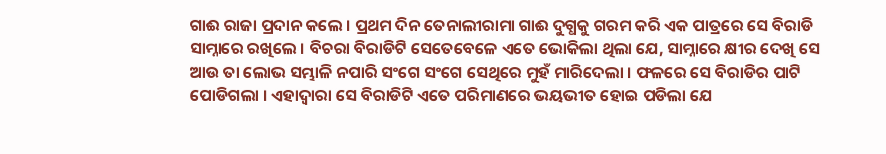ଗାଈ ରାଜା ପ୍ରଦାନ କଲେ । ପ୍ରଥମ ଦିନ ତେନାଲୀରାମା ଗାଈ ଦୁଗ୍ଧକୁ ଗରମ କରି ଏକ ପାତ୍ରରେ ସେ ବିରାଡି ସାମ୍ନାରେ ରଖିଲେ । ବିଚରା ବିରାଡିଟି ସେତେବେଳେ ଏତେ ଭୋକିଲା ଥିଲା ଯେ, ସାମ୍ନାରେ କ୍ଷୀର ଦେଖି ସେ ଆଉ ତା ଲୋଭ ସମ୍ଭାଳି ନପାରି ସଂଗେ ସଂଗେ ସେଥିରେ ମୁହଁ ମାରିଦେଲା । ଫଳରେ ସେ ବିରାଡିର ପାଟି ପୋଡିଗଲା । ଏହାଦ୍ୱାରା ସେ ବିରାଡିଟି ଏତେ ପରିମାଣରେ ଭୟଭୀତ ହୋଇ ପଡିଲା ଯେ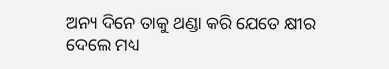ଅନ୍ୟ ଦିନେ ତାକୁ ଥଣ୍ଡା କରି ଯେତେ କ୍ଷୀର ଦେଲେ ମଧ୍ୟ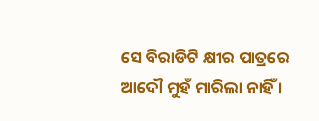ସେ ବିରାଡିଟି କ୍ଷୀର ପାତ୍ରରେ ଆଦୌ ମୁହଁ ମାରିଲା ନାହିଁ ।